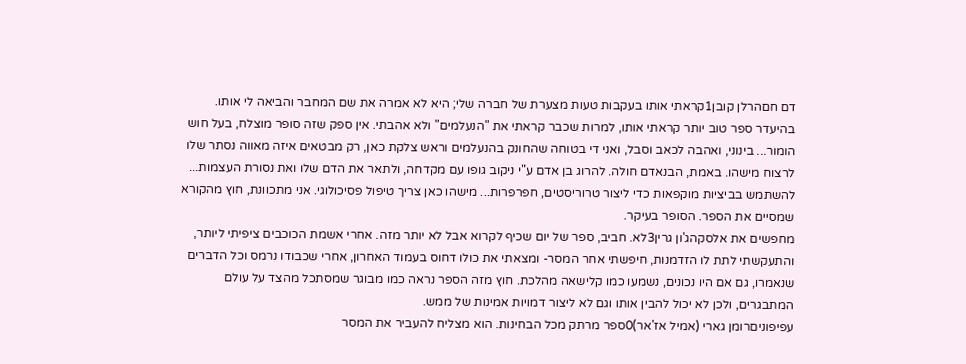דם חםהרלן קובן1קראתי אותו בעקבות טעות מצערת של חברה שלי; היא לא אמרה את שם המחבר והביאה לי אותו. בהיעדר ספר טוב יותר קראתי אותו, למרות שכבר קראתי את "הנעלמים" ולא אהבתי. אין ספק שזה סופר מוצלח, בעל חוש הומור... בינוני, ואהבה לכאב וסבל, ואני די בטוחה שהחונק בהנעלמים וראש צלקת כאן, רק מבטאים איזה מאווה נסתר שלו לרצוח מישהו. באמת, הבנאדם חולה. להרוג בן אדם ע"י ניקוב גופו עם מקדחה, ולתאר את הדם שלו ואת נסורת העצמות... להשתמש בביציות מוקפאות כדי ליצור טרוריסטים, חפרפרות... מישהו כאן צריך טיפול פסיכולוגי. אני מתכוונת, חוץ מהקורא שמסיים את הספר. הסופר בעיקר.
מחפשים את אלסקהג'ון גרין3לא. חביב, ספר של יום שכיף לקרוא אבל לא יותר מזה. אחרי אשמת הכוכבים ציפיתי ליותר, והתעקשתי לתת לו הזדמנות, חיפשתי אחר המסר- ומצאתי את כולו דחוס בעמוד האחרון, אחרי שכבודו נרמס וכל הדברים שנאמרו, גם אם היו נכונים, נשמעו כמו קלישאה מהלכת. חוץ מזה הספר נראה כמו מבוגר שמסתכל מהצד על עולם המתבגרים, ולכן לא יכול להבין אותו וגם לא ליצור דמויות אמינות של ממש.
עפיפוניםרומן גארי (אמיל אז'אר)0ספר מרתק מכל הבחינות. הוא מצליח להעביר את המסר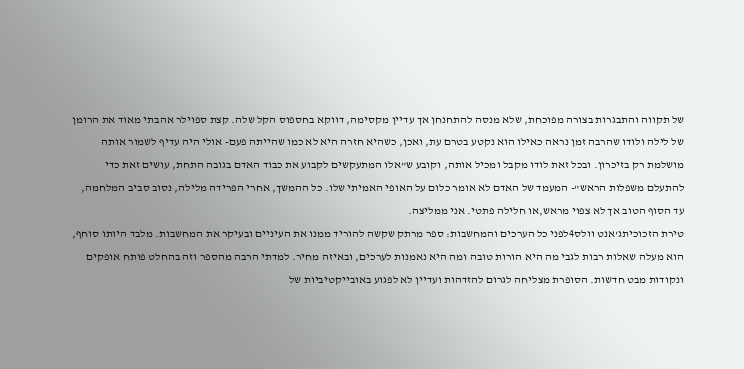של תקווה והתבגרות בצורה מפוכחת, שלא מנסה להתחנחן אך עדיין מקסימה, דווקא בחספוס הקל שלה. קצת ספוילר אהבתי מאוד את הרומן של לילה ולודו שהרבה זמן נראה כאילו הוא נקטע בטרם עת, ואכן, כשהיא חזרה היא לא כמו שהייתה פעם- אולי היה עדיף לשמור אותה מושלמת רק בזיכרון. ובכל זאת לודו מקבל ומכיל אותה, וקובע ש"אלו המתעקשים לקבוע את כבוד האדם בגובה התחת, עושים זאת כדי להתעלם משפלות הראש"- המעמד של האדם לא אומר כלום על האופי האמיתי שלו. כל ההמשך, אחרי הפרידה מלילה, נסוב סביב המלחמה, עד הסוף הטוב אך לא צפוי מראש,או חלילה פתטי. אני ממליצה.
טירת הזכוכיתג'אנט וולס4לפני כל הערכים והמחשבות: ספר מרתק שקשה להוריד ממנו את העיניים ובעיקר את המחשבות. מלבד היותו סוחף, הוא מעלה שאלות רבות לגבי מה היא הורות טובה ומה היא נאמנות לערכים, ובאיזה מחיר. למדתי הרבה מהספר וזה בהחלט פותח אופקים ונקודות מבט חדשות. הסופרת מצליחה לגרום להזדהות ועדיין לא לפגוע באובייקטיביות של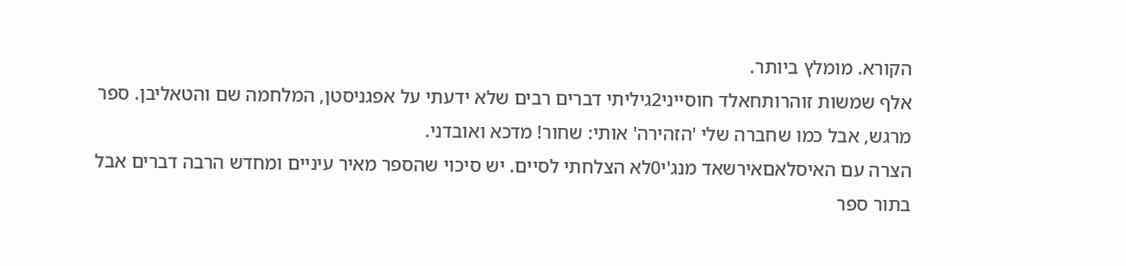הקורא. מומלץ ביותר.
אלף שמשות זוהרותחאלד חוסייני2גיליתי דברים רבים שלא ידעתי על אפגניסטן, המלחמה שם והטאליבן. ספר מרגש, אבל כמו שחברה שלי 'הזהירה' אותי: שחור! מדכא ואובדני.
הצרה עם האיסלאםאירשאד מנג'י0לא הצלחתי לסיים. יש סיכוי שהספר מאיר עיניים ומחדש הרבה דברים אבל בתור ספר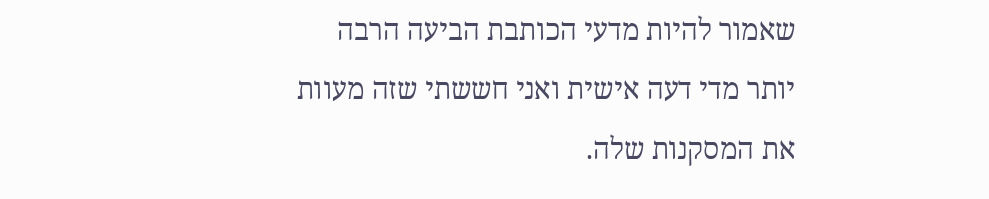שאמור להיות מדעי הכותבת הביעה הרבה יותר מדי דעה אישית ואני חששתי שזה מעוות את המסקנות שלה.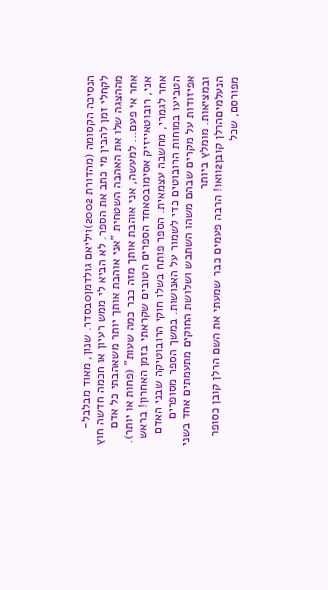הנסיכה הקסומה (מהדורת 2002)ויליאם גולדמן0בסדר. שנון, מאוד מבלבל- לקחלי זמן להבין מי כתב את הספר. לא הביא לי ממש רעיון או חכמה חדשה חוץ מההצגה שלו את האהבה השטחית "אני אוהבת אותך יותר משאהבתי כל אדם אחר אי פעם... למעשה, אני אוהבת אותך מזה כבר כמה שעות" (פחות או יותר).
אני, רובוטאייזיק אסימוב0אחד הספרים הטובים שקראתי בזמן האחרון! בראש אחר לגמרי, מחשבה עצמאית. הספר פותח בשלו חוקי הרובוטיקה שבני האדם הטביעו במוחות הרובוטים כדי לשמור על האנושות. במשך הספר מסופרים אפיזודות על מקרים שבהם משהו השתבש ושלושת החוקים מתעמתים אחד בשני ובמציאות. מומלץ ביותר
הנעלמיםהרלן קובן2וואו! הרבה פעמים כבר שמעתי את השם הרלן קובן כסופר מפורסם, שכל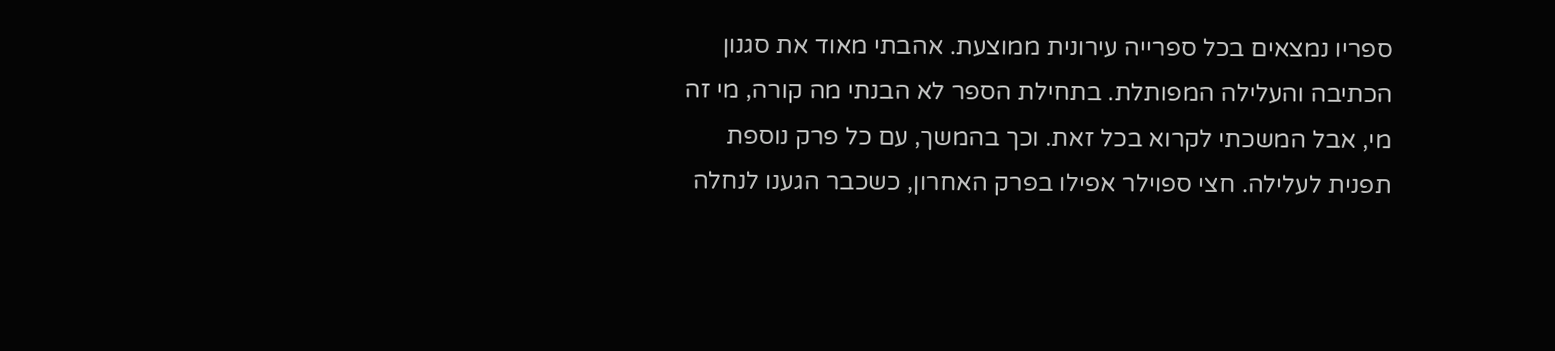ספריו נמצאים בכל ספרייה עירונית ממוצעת. אהבתי מאוד את סגנון הכתיבה והעלילה המפותלת. בתחילת הספר לא הבנתי מה קורה, מי זה מי, אבל המשכתי לקרוא בכל זאת. וכך בהמשך, עם כל פרק נוספת תפנית לעלילה. חצי ספוילר אפילו בפרק האחרון, כשכבר הגענו לנחלה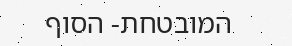המובטחת- הסוף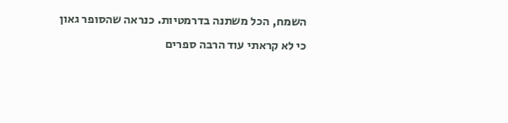השמח, הכל משתנה בדרמטיות. כנראה שהסופר גאון כי לא קראתי עוד הרבה ספרים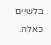בלשיים כאלה.